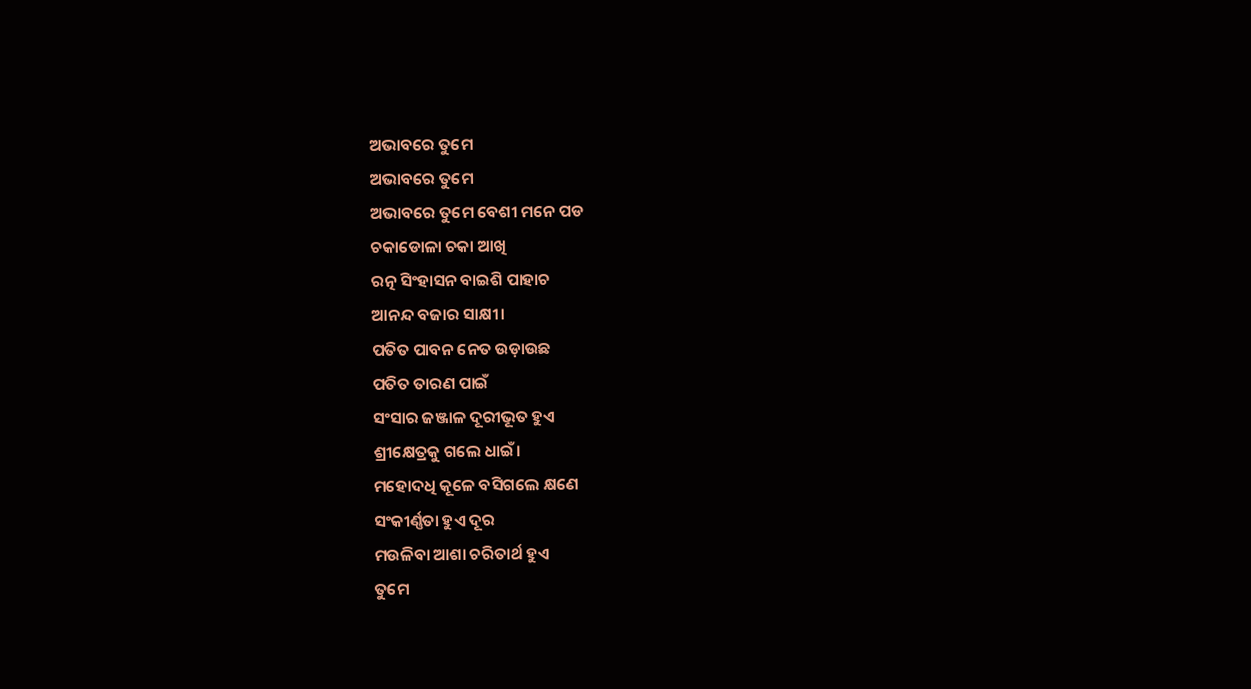ଅଭାବରେ ତୁମେ
ଅଭାବରେ ତୁମେ
ଅଭାବରେ ତୁମେ ବେଶୀ ମନେ ପଡ
ଚକାଡୋଳା ଚକା ଆଖି
ରତ୍ନ ସିଂହାସନ ବାଇଶି ପାହାଚ
ଆନନ୍ଦ ବଜାର ସାକ୍ଷୀ।
ପତିତ ପାବନ ନେତ ଉଡ଼ାଉଛ
ପତିତ ତାରଣ ପାଇଁ
ସଂସାର ଜଞ୍ଜାଳ ଦୂରୀଭୂତ ହୁଏ
ଶ୍ରୀକ୍ଷେତ୍ରକୁ ଗଲେ ଧାଇଁ।
ମହୋଦଧି କୂଳେ ବସିଗଲେ କ୍ଷଣେ
ସଂକୀର୍ଣ୍ଣତା ହୁଏ ଦୂର
ମଉଳିବା ଆଶା ଚରିତାର୍ଥ ହୁଏ
ତୁମେ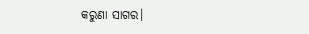କରୁଣା ସାଗର।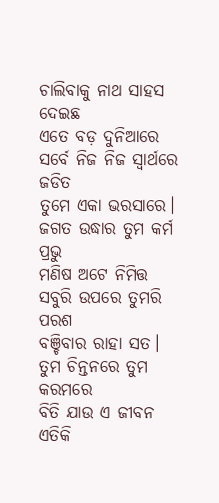ଚାଲିବାକୁ ନାଥ ସାହସ ଦେଇଛ
ଏତେ ବଡ଼ ଦୁନିଆରେ
ସର୍ବେ ନିଜ ନିଜ ସ୍ବାର୍ଥରେ ଜଡିତ
ତୁମେ ଏକା ଭରସାରେ।
ଜଗତ ଉଦ୍ଧାର ତୁମ କର୍ମ ପ୍ରଭୁ
ମଣିଷ ଅଟେ ନିମିତ୍ତ
ସବୁରି ଉପରେ ତୁମରି ପରଶ
ବଞ୍ଚିବାର ରାହା ସତ।
ତୁମ ଚିନ୍ତନରେ ତୁମ କରମରେ
ବିତି ଯାଉ ଏ ଜୀବନ
ଏତିକି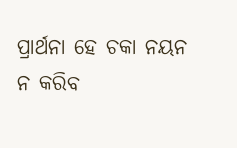ପ୍ରାର୍ଥନା ହେ ଚକା ନୟନ
ନ କରିବ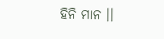ହିନି ମାନ ।।